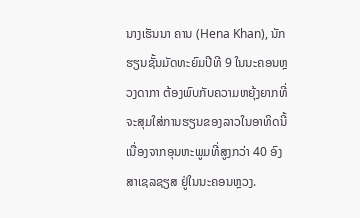ນາງເຮັນນາ ຄານ (Hena Khan), ນັກຮຽນຊັ້ນມັດທະຍົມປີທີ 9 ໃນນະຄອນຫຼວງດາກາ ຕ້ອງພົບກັບຄວາມຫຍຸ້ງຍາກທີ່ຈະສຸມໃສ່ການຮຽນຂອງລາວໃນອາທິດນີ້ ເນື່ອງຈາກອຸນຫະພູມທີ່ສູງກວ່າ 40 ອົງສາເຊລຊຽສ ຢູ່ໃນນະຄອນຫຼວງ.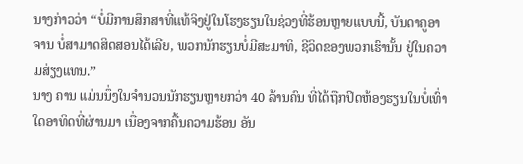ນາງກ່າວວ່າ “ບໍ່ມີການສຶກສາທີ່ແທ້ຈິງຢູ່ໃນໂຮງຮຽນໃນຊ່ວງທີ່ຮ້ອນຫຼາຍແບບນີ້, ບັນດາຄູອາຈານ ບໍ່ສາມາດສິດສອນໄດ້ເລີຍ, ພວກນັກຮຽນບໍ່ມີສະມາທິ, ຊີວິດຂອງພວກເຮົານັ້ນ ຢູ່ໃນຄວາມສ່ຽງແທນ.”
ນາງ ຄານ ແມ່ນນຶ່ງໃນຈຳນວນນັກຮຽນຫຼາຍກວ່າ 40 ລ້ານຄົນ ທີ່ໄດ້ຖືກປິດຫ້ອງຮຽນໃນບໍ່ເທົ່າໃດອາທິດທີ່ຜ່ານມາ ເນື່ອງຈາກຄື້ນຄວາມຮ້ອນ ອັນ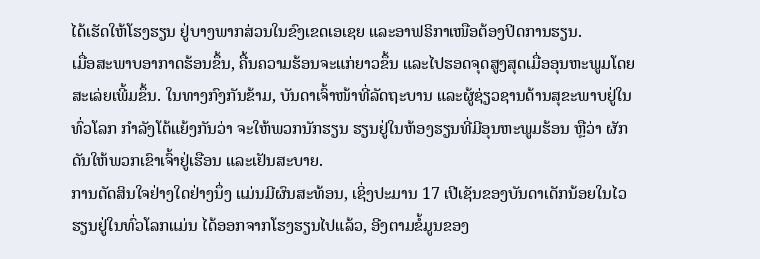ໄດ້ເຮັດໃຫ້ໂຮງຮຽນ ຢູ່ບາງພາກສ່ວນໃນຂົງເຂດເອເຊຍ ແລະອາຟຣິກາເໜືອຕ້ອງປິດການຮຽນ.
ເມື່ອສະພາບອາກາດຮ້ອນຂຶ້ນ, ຄື້ນຄວາມຮ້ອນຈະແກ່ຍາວຂຶ້ນ ແລະໄປຮອດຈຸດສູງສຸດເມື່ອອຸນຫະພູມໂດຍສະເລ່ຍເພີ້ມຂຶ້ນ. ໃນທາງກົງກັນຂ້າມ, ບັນດາເຈົ້າໜ້າທີ່ລັດຖະບານ ແລະຜູ້ຊ່ຽວຊານດ້ານສຸຂະພາບຢູ່ໃນທົ່ວໂລກ ກໍາລັງໂຕ້ແຍ້ງກັນວ່າ ຈະໃຫ້ພວກນັກຮຽນ ຮຽນຢູ່ໃນຫ້ອງຮຽນທີ່ມີອຸນຫະພູມຮ້ອນ ຫຼືວ່າ ຜັກດັນໃຫ້ພວກເຂົາເຈົ້າຢູ່ເຮືອນ ແລະເຢັນສະບາຍ.
ການຕັດສິນໃຈຢ່າງໃດຢ່າງນຶ່ງ ແມ່ນມີຜົນສະທ້ອນ, ເຊິ່ງປະມານ 17 ເປີເຊັນຂອງບັນດາເດັກນ້ອຍໃນໄວຮຽນຢູ່ໃນທົ່ວໂລກແມ່ນ ໄດ້ອອກຈາກໂຮງຮຽນໄປແລ້ວ, ອີງຕາມຂໍ້ມູນຂອງ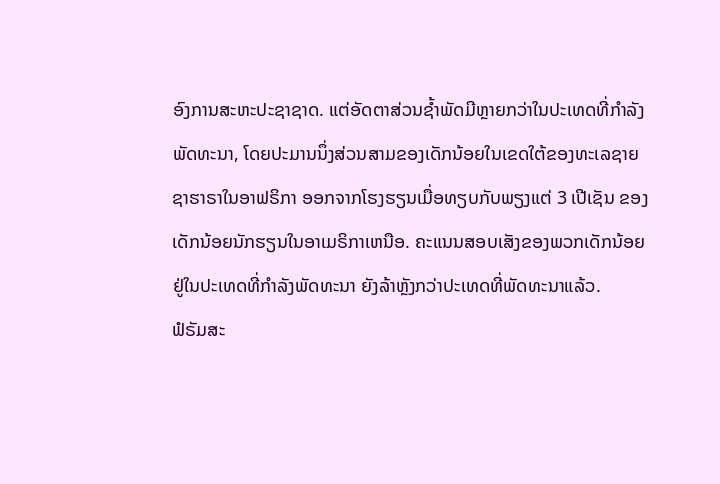ອົງການສະຫະປະຊາຊາດ. ແຕ່ອັດຕາສ່ວນຊໍ້າພັດມີຫຼາຍກວ່າໃນປະເທດທີ່ກໍາລັງພັດທະນາ, ໂດຍປະມານນຶ່ງສ່ວນສາມຂອງເດັກນ້ອຍໃນເຂດໃຕ້ຂອງທະເລຊາຍຊາຮາຣາໃນອາຟຣິກາ ອອກຈາກໂຮງຮຽນເມື່ອທຽບກັບພຽງແຕ່ 3 ເປີເຊັນ ຂອງເດັກນ້ອຍນັກຮຽນໃນອາເມຣິກາເຫນືອ. ຄະແນນສອບເສັງຂອງພວກເດັກນ້ອຍຢູ່ໃນປະເທດທີ່ກໍາລັງພັດທະນາ ຍັງລ້າຫຼັງກວ່າປະເທດທີ່ພັດທະນາແລ້ວ.
ຟໍຣັມສະ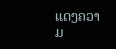ແດງຄວາມ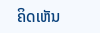ຄິດເຫັນ